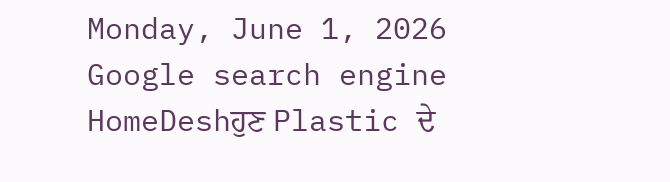Monday, June 1, 2026
Google search engine
HomeDeshਹੁਣ Plastic ਦੇ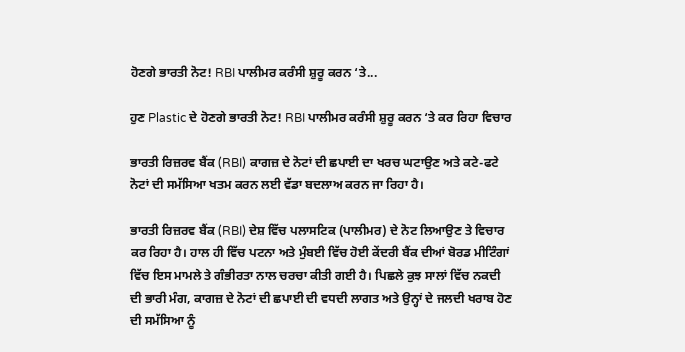ਹੋਣਗੇ ਭਾਰਤੀ ਨੋਟ! RBI ਪਾਲੀਮਰ ਕਰੰਸੀ ਸ਼ੁਰੂ ਕਰਨ ‘ਤੇ...

ਹੁਣ Plastic ਦੇ ਹੋਣਗੇ ਭਾਰਤੀ ਨੋਟ! RBI ਪਾਲੀਮਰ ਕਰੰਸੀ ਸ਼ੁਰੂ ਕਰਨ ‘ਤੇ ਕਰ ਰਿਹਾ ਵਿਚਾਰ

ਭਾਰਤੀ ਰਿਜ਼ਰਵ ਬੈਂਕ (RBI) ਕਾਗਜ਼ ਦੇ ਨੋਟਾਂ ਦੀ ਛਪਾਈ ਦਾ ਖਰਚ ਘਟਾਉਣ ਅਤੇ ਕਟੇ-ਫਟੇ ਨੋਟਾਂ ਦੀ ਸਮੱਸਿਆ ਖਤਮ ਕਰਨ ਲਈ ਵੱਡਾ ਬਦਲਾਅ ਕਰਨ ਜਾ ਰਿਹਾ ਹੈ।

ਭਾਰਤੀ ਰਿਜ਼ਰਵ ਬੈਂਕ (RBI) ਦੇਸ਼ ਵਿੱਚ ਪਲਾਸਟਿਕ (ਪਾਲੀਮਰ) ਦੇ ਨੋਟ ਲਿਆਉਣ ਤੇ ਵਿਚਾਰ ਕਰ ਰਿਹਾ ਹੈ। ਹਾਲ ਹੀ ਵਿੱਚ ਪਟਨਾ ਅਤੇ ਮੁੰਬਈ ਵਿੱਚ ਹੋਈ ਕੇਂਦਰੀ ਬੈਂਕ ਦੀਆਂ ਬੋਰਡ ਮੀਟਿੰਗਾਂ ਵਿੱਚ ਇਸ ਮਾਮਲੇ ਤੇ ਗੰਭੀਰਤਾ ਨਾਲ ਚਰਚਾ ਕੀਤੀ ਗਈ ਹੈ। ਪਿਛਲੇ ਕੁਝ ਸਾਲਾਂ ਵਿੱਚ ਨਕਦੀ ਦੀ ਭਾਰੀ ਮੰਗ, ਕਾਗਜ਼ ਦੇ ਨੋਟਾਂ ਦੀ ਛਪਾਈ ਦੀ ਵਧਦੀ ਲਾਗਤ ਅਤੇ ਉਨ੍ਹਾਂ ਦੇ ਜਲਦੀ ਖਰਾਬ ਹੋਣ ਦੀ ਸਮੱਸਿਆ ਨੂੰ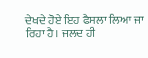ਦੇਖਦੇ ਹੋਏ ਇਹ ਫੈਸਲਾ ਲਿਆ ਜਾ ਰਿਹਾ ਹੈ। ਜਲਦ ਹੀ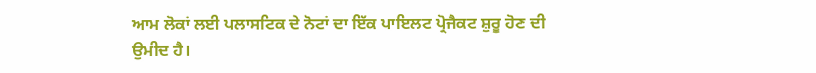ਆਮ ਲੋਕਾਂ ਲਈ ਪਲਾਸਟਿਕ ਦੇ ਨੋਟਾਂ ਦਾ ਇੱਕ ਪਾਇਲਟ ਪ੍ਰੋਜੈਕਟ ਸ਼ੁਰੂ ਹੋਣ ਦੀ ਉਮੀਦ ਹੈ।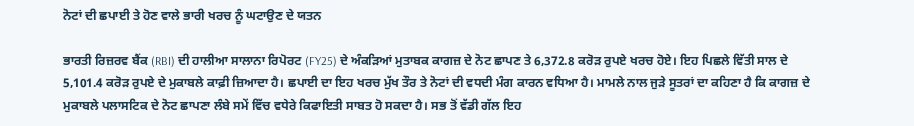ਨੋਟਾਂ ਦੀ ਛਪਾਈ ਤੇ ਹੋਣ ਵਾਲੇ ਭਾਰੀ ਖਰਚ ਨੂੰ ਘਟਾਉਣ ਦੇ ਯਤਨ

ਭਾਰਤੀ ਰਿਜ਼ਰਵ ਬੈਂਕ (RBI) ਦੀ ਹਾਲੀਆ ਸਾਲਾਨਾ ਰਿਪੋਰਟ (FY25) ਦੇ ਅੰਕੜਿਆਂ ਮੁਤਾਬਕ ਕਾਗਜ਼ ਦੇ ਨੋਟ ਛਾਪਣ ਤੇ 6,372.8 ਕਰੋੜ ਰੁਪਏ ਖਰਚ ਹੋਏ। ਇਹ ਪਿਛਲੇ ਵਿੱਤੀ ਸਾਲ ਦੇ 5,101.4 ਕਰੋੜ ਰੁਪਏ ਦੇ ਮੁਕਾਬਲੇ ਕਾਫ਼ੀ ਜ਼ਿਆਦਾ ਹੈ। ਛਪਾਈ ਦਾ ਇਹ ਖਰਚ ਮੁੱਖ ਤੌਰ ਤੇ ਨੋਟਾਂ ਦੀ ਵਧਦੀ ਮੰਗ ਕਾਰਨ ਵਧਿਆ ਹੈ। ਮਾਮਲੇ ਨਾਲ ਜੁੜੇ ਸੂਤਰਾਂ ਦਾ ਕਹਿਣਾ ਹੈ ਕਿ ਕਾਗਜ਼ ਦੇ ਮੁਕਾਬਲੇ ਪਲਾਸਟਿਕ ਦੇ ਨੋਟ ਛਾਪਣਾ ਲੰਬੇ ਸਮੇਂ ਵਿੱਚ ਵਧੇਰੇ ਕਿਫਾਇਤੀ ਸਾਬਤ ਹੋ ਸਕਦਾ ਹੈ। ਸਭ ਤੋਂ ਵੱਡੀ ਗੱਲ ਇਹ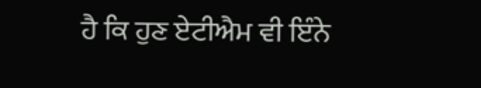ਹੈ ਕਿ ਹੁਣ ਏਟੀਐਮ ਵੀ ਇੰਨੇ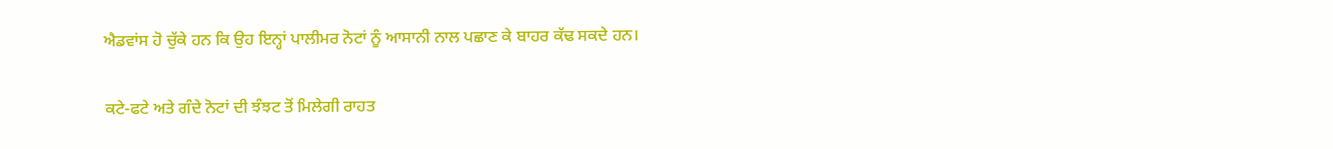ਐਡਵਾਂਸ ਹੋ ਚੁੱਕੇ ਹਨ ਕਿ ਉਹ ਇਨ੍ਹਾਂ ਪਾਲੀਮਰ ਨੋਟਾਂ ਨੂੰ ਆਸਾਨੀ ਨਾਲ ਪਛਾਣ ਕੇ ਬਾਹਰ ਕੱਢ ਸਕਦੇ ਹਨ।

ਕਟੇ-ਫਟੇ ਅਤੇ ਗੰਦੇ ਨੋਟਾਂ ਦੀ ਝੰਝਟ ਤੋਂ ਮਿਲੇਗੀ ਰਾਹਤ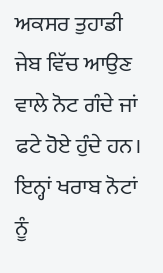ਅਕਸਰ ਤੁਹਾਡੀ ਜੇਬ ਵਿੱਚ ਆਉਣ ਵਾਲੇ ਨੋਟ ਗੰਦੇ ਜਾਂ ਫਟੇ ਹੋਏ ਹੁੰਦੇ ਹਨ। ਇਨ੍ਹਾਂ ਖਰਾਬ ਨੋਟਾਂ ਨੂੰ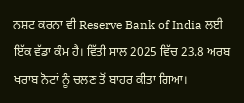ਨਸ਼ਟ ਕਰਨਾ ਵੀ Reserve Bank of India ਲਈ ਇੱਕ ਵੱਡਾ ਕੰਮ ਹੈ। ਵਿੱਤੀ ਸਾਲ 2025 ਵਿੱਚ 23.8 ਅਰਬ ਖਰਾਬ ਨੋਟਾਂ ਨੂੰ ਚਲਣ ਤੋਂ ਬਾਹਰ ਕੀਤਾ ਗਿਆ।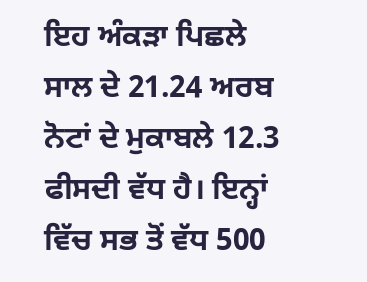ਇਹ ਅੰਕੜਾ ਪਿਛਲੇ ਸਾਲ ਦੇ 21.24 ਅਰਬ ਨੋਟਾਂ ਦੇ ਮੁਕਾਬਲੇ 12.3 ਫੀਸਦੀ ਵੱਧ ਹੈ। ਇਨ੍ਹਾਂ ਵਿੱਚ ਸਭ ਤੋਂ ਵੱਧ 500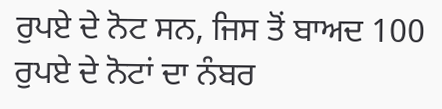ਰੁਪਏ ਦੇ ਨੋਟ ਸਨ, ਜਿਸ ਤੋਂ ਬਾਅਦ 100 ਰੁਪਏ ਦੇ ਨੋਟਾਂ ਦਾ ਨੰਬਰ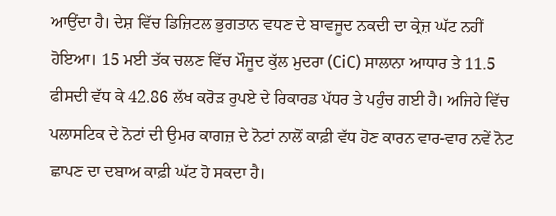ਆਉਂਦਾ ਹੈ। ਦੇਸ਼ ਵਿੱਚ ਡਿਜ਼ਿਟਲ ਭੁਗਤਾਨ ਵਧਣ ਦੇ ਬਾਵਜੂਦ ਨਕਦੀ ਦਾ ਕ੍ਰੇਜ਼ ਘੱਟ ਨਹੀਂ ਹੋਇਆ। 15 ਮਈ ਤੱਕ ਚਲਣ ਵਿੱਚ ਮੌਜੂਦ ਕੁੱਲ ਮੁਦਰਾ (CiC) ਸਾਲਾਨਾ ਆਧਾਰ ਤੇ 11.5 ਫੀਸਦੀ ਵੱਧ ਕੇ 42.86 ਲੱਖ ਕਰੋੜ ਰੁਪਏ ਦੇ ਰਿਕਾਰਡ ਪੱਧਰ ਤੇ ਪਹੁੰਚ ਗਈ ਹੈ। ਅਜਿਹੇ ਵਿੱਚ ਪਲਾਸਟਿਕ ਦੇ ਨੋਟਾਂ ਦੀ ਉਮਰ ਕਾਗਜ਼ ਦੇ ਨੋਟਾਂ ਨਾਲੋਂ ਕਾਫ਼ੀ ਵੱਧ ਹੋਣ ਕਾਰਨ ਵਾਰ-ਵਾਰ ਨਵੇਂ ਨੋਟ ਛਾਪਣ ਦਾ ਦਬਾਅ ਕਾਫ਼ੀ ਘੱਟ ਹੋ ਸਕਦਾ ਹੈ।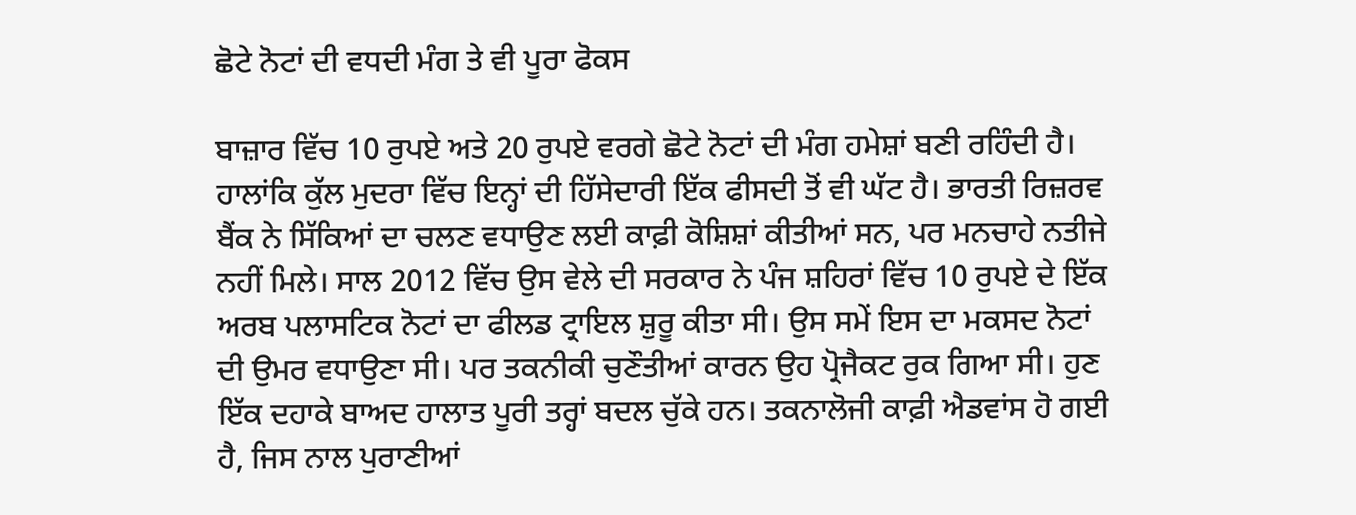ਛੋਟੇ ਨੋਟਾਂ ਦੀ ਵਧਦੀ ਮੰਗ ਤੇ ਵੀ ਪੂਰਾ ਫੋਕਸ

ਬਾਜ਼ਾਰ ਵਿੱਚ 10 ਰੁਪਏ ਅਤੇ 20 ਰੁਪਏ ਵਰਗੇ ਛੋਟੇ ਨੋਟਾਂ ਦੀ ਮੰਗ ਹਮੇਸ਼ਾਂ ਬਣੀ ਰਹਿੰਦੀ ਹੈ। ਹਾਲਾਂਕਿ ਕੁੱਲ ਮੁਦਰਾ ਵਿੱਚ ਇਨ੍ਹਾਂ ਦੀ ਹਿੱਸੇਦਾਰੀ ਇੱਕ ਫੀਸਦੀ ਤੋਂ ਵੀ ਘੱਟ ਹੈ। ਭਾਰਤੀ ਰਿਜ਼ਰਵ ਬੈਂਕ ਨੇ ਸਿੱਕਿਆਂ ਦਾ ਚਲਣ ਵਧਾਉਣ ਲਈ ਕਾਫ਼ੀ ਕੋਸ਼ਿਸ਼ਾਂ ਕੀਤੀਆਂ ਸਨ, ਪਰ ਮਨਚਾਹੇ ਨਤੀਜੇ ਨਹੀਂ ਮਿਲੇ। ਸਾਲ 2012 ਵਿੱਚ ਉਸ ਵੇਲੇ ਦੀ ਸਰਕਾਰ ਨੇ ਪੰਜ ਸ਼ਹਿਰਾਂ ਵਿੱਚ 10 ਰੁਪਏ ਦੇ ਇੱਕ ਅਰਬ ਪਲਾਸਟਿਕ ਨੋਟਾਂ ਦਾ ਫੀਲਡ ਟ੍ਰਾਇਲ ਸ਼ੁਰੂ ਕੀਤਾ ਸੀ। ਉਸ ਸਮੇਂ ਇਸ ਦਾ ਮਕਸਦ ਨੋਟਾਂ ਦੀ ਉਮਰ ਵਧਾਉਣਾ ਸੀ। ਪਰ ਤਕਨੀਕੀ ਚੁਣੌਤੀਆਂ ਕਾਰਨ ਉਹ ਪ੍ਰੋਜੈਕਟ ਰੁਕ ਗਿਆ ਸੀ। ਹੁਣ ਇੱਕ ਦਹਾਕੇ ਬਾਅਦ ਹਾਲਾਤ ਪੂਰੀ ਤਰ੍ਹਾਂ ਬਦਲ ਚੁੱਕੇ ਹਨ। ਤਕਨਾਲੋਜੀ ਕਾਫ਼ੀ ਐਡਵਾਂਸ ਹੋ ਗਈ ਹੈ, ਜਿਸ ਨਾਲ ਪੁਰਾਣੀਆਂ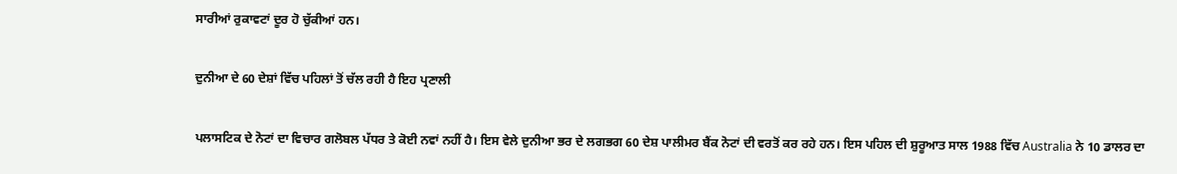ਸਾਰੀਆਂ ਰੁਕਾਵਟਾਂ ਦੂਰ ਹੋ ਚੁੱਕੀਆਂ ਹਨ।

ਦੁਨੀਆ ਦੇ 60 ਦੇਸ਼ਾਂ ਵਿੱਚ ਪਹਿਲਾਂ ਤੋਂ ਚੱਲ ਰਹੀ ਹੈ ਇਹ ਪ੍ਰਣਾਲੀ

ਪਲਾਸਟਿਕ ਦੇ ਨੋਟਾਂ ਦਾ ਵਿਚਾਰ ਗਲੋਬਲ ਪੱਧਰ ਤੇ ਕੋਈ ਨਵਾਂ ਨਹੀਂ ਹੈ। ਇਸ ਵੇਲੇ ਦੁਨੀਆ ਭਰ ਦੇ ਲਗਭਗ 60 ਦੇਸ਼ ਪਾਲੀਮਰ ਬੈਂਕ ਨੋਟਾਂ ਦੀ ਵਰਤੋਂ ਕਰ ਰਹੇ ਹਨ। ਇਸ ਪਹਿਲ ਦੀ ਸ਼ੁਰੂਆਤ ਸਾਲ 1988 ਵਿੱਚ Australia ਨੇ 10 ਡਾਲਰ ਦਾ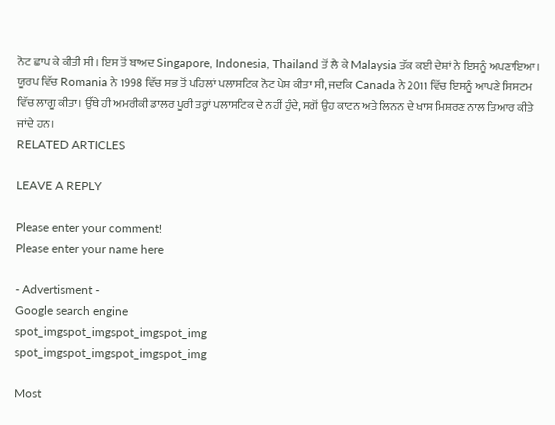ਨੋਟ ਛਾਪ ਕੇ ਕੀਤੀ ਸੀ। ਇਸ ਤੋਂ ਬਾਅਦ Singapore, Indonesia, Thailand ਤੋਂ ਲੈ ਕੇ Malaysia ਤੱਕ ਕਈ ਦੇਸ਼ਾਂ ਨੇ ਇਸਨੂੰ ਅਪਣਾਇਆ। ਯੂਰਪ ਵਿੱਚ Romania ਨੇ 1998 ਵਿੱਚ ਸਭ ਤੋਂ ਪਹਿਲਾਂ ਪਲਾਸਟਿਕ ਨੋਟ ਪੇਸ਼ ਕੀਤਾ ਸੀ, ਜਦਕਿ Canada ਨੇ 2011 ਵਿੱਚ ਇਸਨੂੰ ਆਪਣੇ ਸਿਸਟਮ ਵਿੱਚ ਲਾਗੂ ਕੀਤਾ। ਉੱਥੇ ਹੀ ਅਮਰੀਕੀ ਡਾਲਰ ਪੂਰੀ ਤਰ੍ਹਾਂ ਪਲਾਸਟਿਕ ਦੇ ਨਹੀਂ ਹੁੰਦੇ, ਸਗੋਂ ਉਹ ਕਾਟਨ ਅਤੇ ਲਿਨਨ ਦੇ ਖਾਸ ਮਿਸ਼ਰਣ ਨਾਲ ਤਿਆਰ ਕੀਤੇ ਜਾਂਦੇ ਹਨ।
RELATED ARTICLES

LEAVE A REPLY

Please enter your comment!
Please enter your name here

- Advertisment -
Google search engine
spot_imgspot_imgspot_imgspot_img
spot_imgspot_imgspot_imgspot_img

Most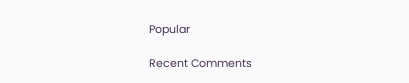Popular

Recent Comments